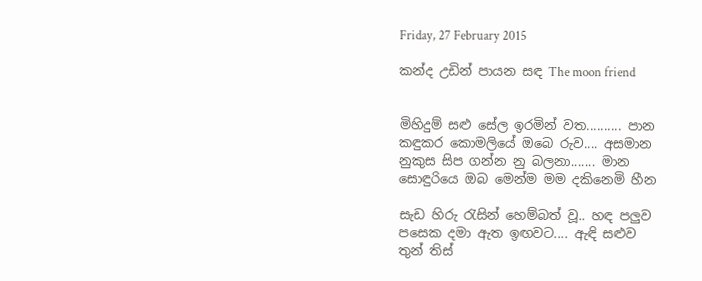Friday, 27 February 2015

කන්ද උඩින් පායන සඳ The moon friend


මිහිදුම් සළු සේල ඉරමින් වත.......... පාන
කඳුකර කොමලියේ ඔබෙ රුව.... අසමාන
නුකුස සිප ගන්න නු බලනා....... මාන
සොඳුරියෙ ඔබ මෙන්ම මම දකිනෙමි හීන

සැඩ හිරු රැසින් හෙම්බත් වූ.. හඳ පලුව
පසෙක දමා ඇත ඉඟවට.... ඇඳි සළුව
තුන් තිස්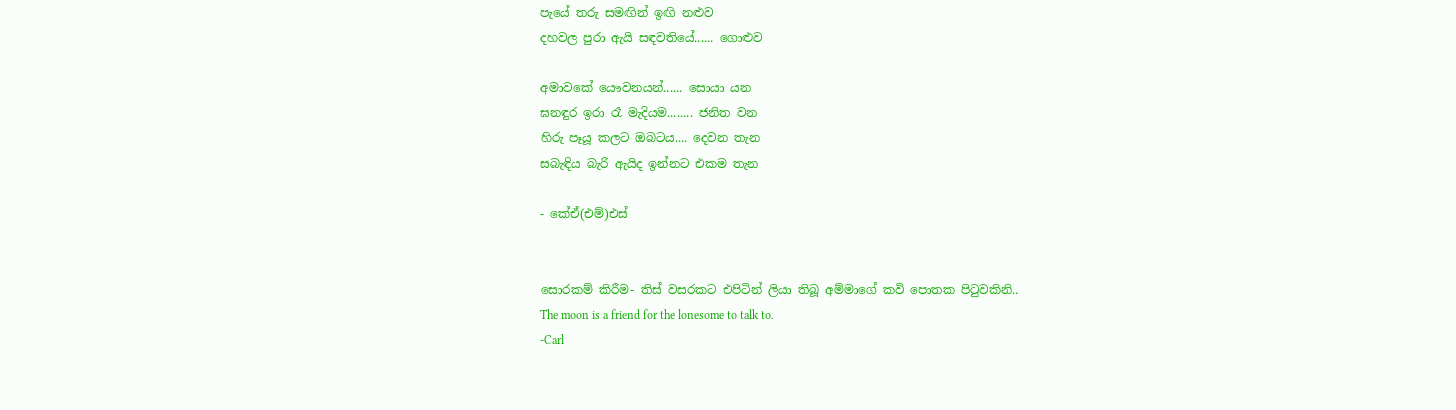පැයේ තරු සමඟින් ඉඟි නළුව
දහවල පුරා ඇයි සඳවතියේ...... ගොළුව

අමාවකේ යෞවනයන්...... සොයා යන
ඝනඳුර ඉරා රෑ මැදියම........ ජනිත වන
හිරු පෑයූ කලට ඔබටය.... දෙවන තැන
සබැඳිය බැරි ඇයිද ඉන්නට එකම තැන

- කේඒ(එම්)එස්


සොරකම් කිරීම- තිස් වසරකට එපිටින් ලියා තිබූ අම්මාගේ කවි පොතක පිටුවකිනි..
The moon is a friend for the lonesome to talk to.
-Carl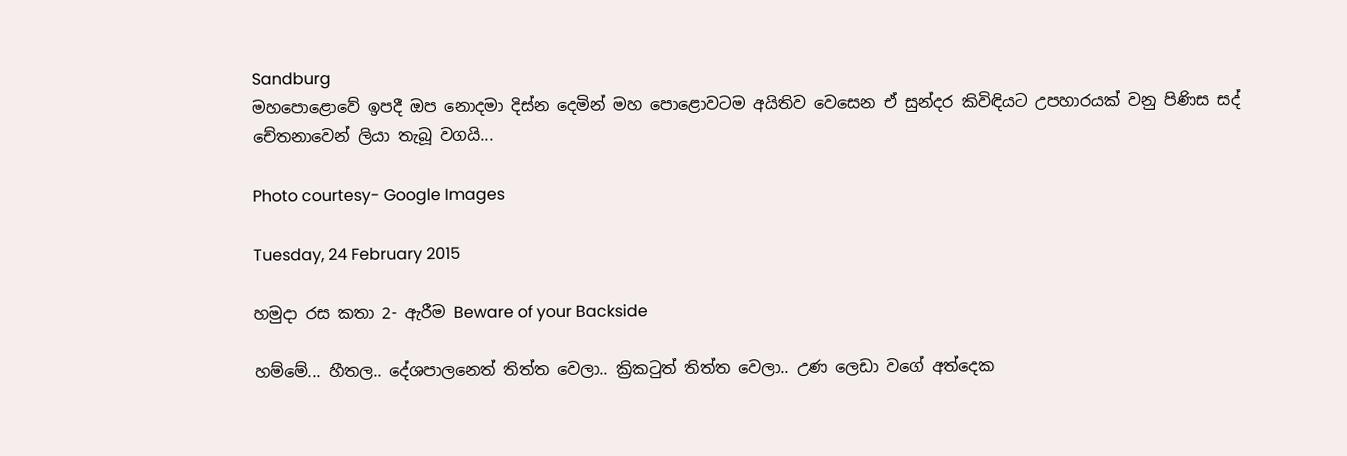Sandburg
මහපොළොවේ ඉපදී ඔප නොදමා දිස්න දෙමින් මහ පොළොවටම අයිතිව වෙසෙන ඒ සුන්දර කිවිඳියට උපහාරයක් වනු පිණිස සද් චේතනාවෙන් ලියා තැබූ වගයි...

Photo courtesy- Google Images

Tuesday, 24 February 2015

හමුදා රස කතා 2- ඇරීම Beware of your Backside

හම්මේ... හීතල.. දේශපාලනෙත් තිත්ත වෙලා.. ක්‍රිකටුත් තිත්ත වෙලා.. උණ ලෙඩා වගේ අත්දෙක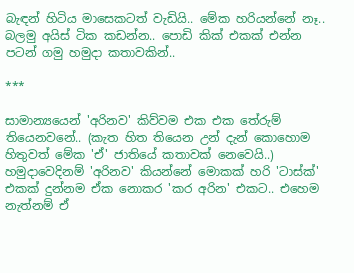බැඳන් හිටිය මාසෙකටත් වැඩියි.. මේක හරියන්නේ නෑ.. බලමු අයිස් ටික කඩන්න.. පොඩි කික් එකක් එන්න පටන් ගමු හමුදා කතාවකින්..

***

සාමාන්‍යයෙන් 'අරිනව' කිව්වම එක එක තේරුම් තියෙනවනේ.. (කැත හිත තියෙන උන් දැන් කොහොම හිතුවත් මේක 'ඒ' ජාතියේ කතාවක් නෙවෙයි..) හමුදාවෙදිනම් 'අරිනව' කියන්නේ මොකක් හරි 'ටාස්ක්' එකක් දුන්නම ඒක නොකර 'කර අරින' එකට.. එහෙම නැත්නම් ඒ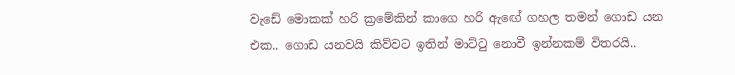වැඩේ මොකක් හරි ක්‍රමේකින් කාගෙ හරි ඇඟේ ගහල තමන් ගොඩ යන එක.. ගොඩ යනවයි කිව්වට ඉතින් මාට්ටු නොවී ඉන්නකම් විතරයි..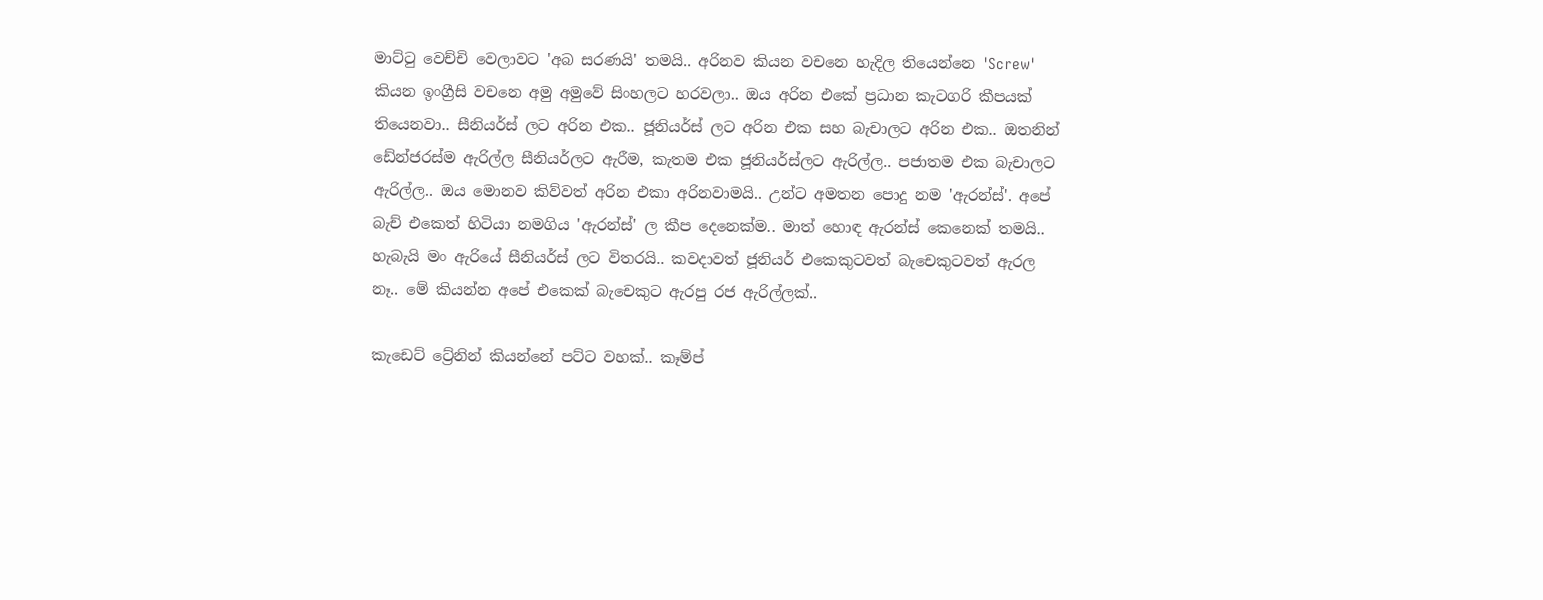මාට්ටු වෙච්චි වෙලාවට 'අබ සරණයි' තමයි.. අරිනව කියන වචනෙ හැදිල තියෙන්නෙ 'Screw' කියන ඉංග්‍රීසි වචනෙ අමු අමුවේ සිංහලට හරවලා.. ඔය අරින එකේ ප්‍රධාන කැටගරි කීපයක් තියෙනවා.. සීනියර්ස් ලට අරින එක.. ජූනියර්ස් ලට අරින එක සහ බැචාලට අරින එක.. ඔතනින් ඩේන්ජරස්ම ඇරිල්ල සීනියර්ලට ඇරීම, කැතම එක ජූනියර්ස්ලට ඇරිල්ල.. පජාතම එක බැචාලට ඇරිල්ල.. ඔය මොනව කිව්වත් අරින එකා අරිනවාමයි.. උන්ට අමතන පොදු නම 'ඇරන්ස්'. අපේ බැච් එකෙත් හිටියා නමගිය 'ඇරන්ස්' ල කීප දෙනෙක්ම.. මාත් හොඳ ඇරන්ස් කෙනෙක් තමයි.. හැබැයි මං ඇරියේ සීනියර්ස් ලට විතරයි.. කවදාවත් ජූනියර් එකෙකුටවත් බැචෙකුටවත් ඇරල නෑ.. මේ කියන්න අපේ එකෙක් බැචෙකුට ඇරපු රජ ඇරිල්ලක්..

කැඩෙට් ට්‍රේනින් කියන්නේ පට්ට වහක්.. කෑම්ප්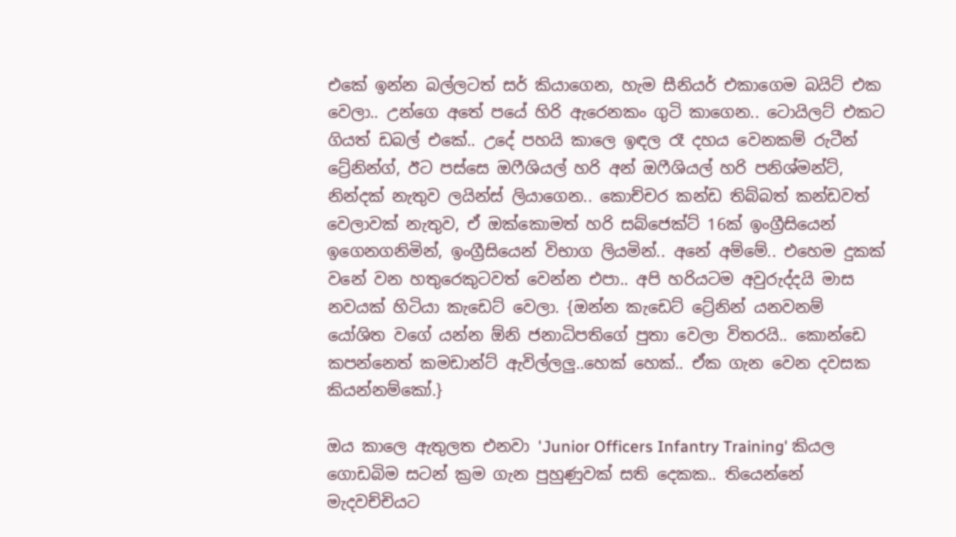එකේ ඉන්න බල්ලටත් සර් කියාගෙන, හැම සීනියර් එකාගෙම බයිට් එක වෙලා.. උන්ගෙ අතේ පයේ හිරි ඇරෙනකං ගුටි කාගෙන.. ටොයිලට් එකට ගියත් ඩබල් එකේ.. උදේ පහයි කාලෙ ඉඳල රෑ දහය වෙනකම් රුටීන් ට්‍රේනින්ග්, ඊට පස්සෙ ඔෆීශියල් හරි අන් ඔෆීශියල් හරි පනිශ්මන්ට්, නින්දක් නැතුව ලයින්ස් ලියාගෙන.. කොච්චර කන්ඩ තිබ්බත් කන්ඩවත් වෙලාවක් නැතුව, ඒ ඔක්කොමත් හරි සබ්ජෙක්ට් 16ක් ඉංග්‍රීසියෙන් ඉගෙනගනිමින්, ඉංග්‍රීසියෙන් විභාග ලියමින්.. අනේ අම්මේ.. එහෙම දුකක් වනේ වන හතුරෙකුටවත් වෙන්න එපා.. අපි හරියටම අවුරුද්දයි මාස නවයක් හිටියා කැඩෙට් වෙලා. {ඔන්න කැඩෙට් ට්‍රේනින් යනවනම් යෝශිත වගේ යන්න ඕනි ජනාධිපතිගේ පුතා වෙලා විතරයි.. කොන්ඩෙ කපන්නෙත් කමඩාන්ට් ඇවිල්ලලු..හෙක් හෙක්.. ඒක ගැන වෙන දවසක කියන්නම්කෝ.}

ඔය කාලෙ ඇතුලත එනවා 'Junior Officers Infantry Training' කියල ගොඩබිම සටන් ක්‍රම ගැන පුහුණුවක් සති දෙකක.. තියෙන්නේ මැදවච්චියට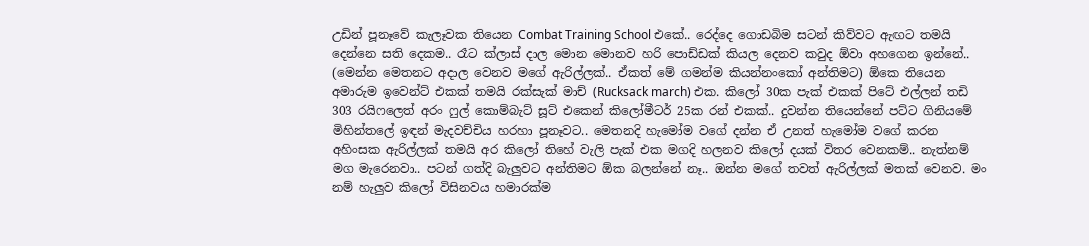උඩින් පූනෑවේ කැලෑවක තියෙන Combat Training School එකේ.. රෙද්දෙ ගොඩබිම සටන් කිව්වට ඇඟට තමයි දෙන්නෙ සති දෙකම.. රෑට ක්ලාස් දාල මොන මොනව හරි පොඩ්ඩක් කියල දෙනව කවුද ඕවා අහගෙන ඉන්නේ.. (මෙන්න මෙතනට අදාල වෙනව මගේ ඇරිල්ලක්.. ඒකත් මේ ගමන්ම කියන්නංකෝ අන්තිමට) ඕකෙ තියෙන අමාරුම ඉවෙන්ට් එකක් තමයි රක්සැක් මාච් (Rucksack march) එක. කිලෝ 30ක පැක් එකක් පිටේ එල්ලන් තඩි 303 රයිෆලෙත් අරං ෆුල් කොම්බැට් සූට් එකෙන් කිලෝමීටර් 25ක රන් එකක්.. දුවන්න තියෙන්නේ පට්ට ගිනියමේ මිහින්තලේ ඉඳන් මැදවච්චිය හරහා පූනෑවට.. මෙතනදි හැමෝම වගේ දන්න ඒ උනත් හැමෝම වගේ කරන අහිංසක ඇරිල්ලක් තමයි අර කිලෝ තිහේ වැලි පැක් එක මගදි හලනව කිලෝ දයක් විතර වෙනකම්.. නැත්නම් මග මැරෙනවා.. පටන් ගත්දි බැලුවට අන්තිමට ඕක බලන්නේ නෑ.. ඔන්න මගේ තවත් ඇරිල්ලක් මතක් වෙනව. මං නම් හැලුව කිලෝ විසිනවය හමාරක්ම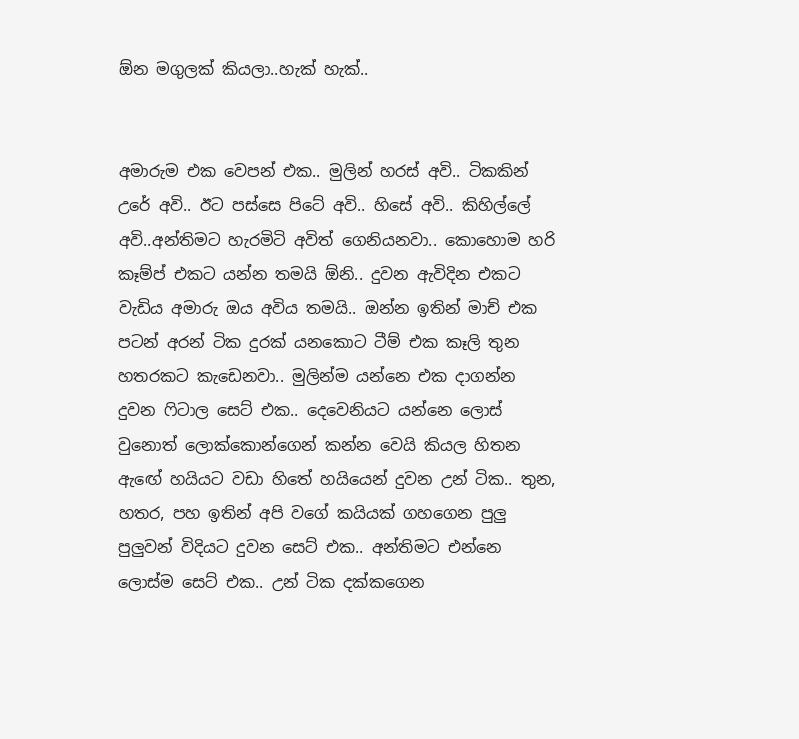ඕන මගුලක් කියලා..හැක් හැක්..


අමාරුම එක වෙපන් එක.. මුලින් හරස් අවි.. ටිකකින් උරේ අවි.. ඊට පස්සෙ පිටේ අවි.. හිසේ අවි.. කිහිල්ලේ අවි..අන්තිමට හැරමිටි අවිත් ගෙනියනවා.. කොහොම හරි කෑම්ප් එකට යන්න තමයි ඕනි.. දුවන ඇවිදින එකට වැඩිය අමාරු ඔය අවිය තමයි.. ඔන්න ඉතින් මාච් එක පටන් අරන් ටික දුරක් යනකොට ටීම් එක කෑලි තුන හතරකට කැඩෙනවා.. මුලින්ම යන්නෙ එක දාගන්න දුවන ෆිටාල සෙට් එක.. දෙවෙනියට යන්නෙ ලොස් වුනොත් ලොක්කොන්ගෙන් කන්න වෙයි කියල හිතන ඇඟේ හයියට වඩා හිතේ හයියෙන් දුවන උන් ටික.. තුන, හතර, පහ ඉතින් අපි වගේ කයියක් ගහගෙන පුලු පුලුවන් විදියට දුවන සෙට් එක.. අන්තිමට එන්නෙ ලොස්ම සෙට් එක.. උන් ටික දක්කගෙන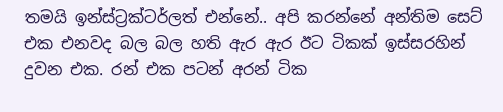තමයි ඉන්ස්ට්‍රක්ටර්ලත් එන්නේ.. අපි කරන්නේ අන්තිම සෙට් එක එනවද බල බල හති ඇර ඇර ඊට ටිකක් ඉස්සරහින් දුවන එක. රන් එක පටන් අරන් ටික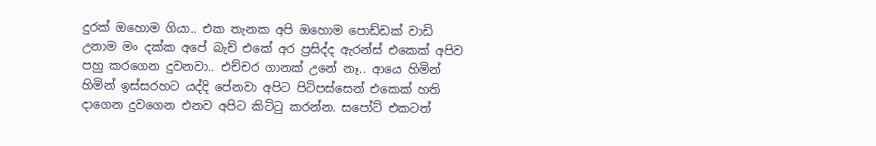දුරක් ඔහොම ගියා.. එක තැනක අපි ඔහොම පොඩ්ඩක් වාඩි උනාම මං දක්ක අපේ බැච් එකේ අර ප්‍රසිද්ද ඇරන්ස් එකෙක් අපිව පහු කරගෙන දුවනවා.. එච්චර ගානක් උනේ නෑ.. ආයෙ හිමින් හිමින් ඉස්සරහට යද්දි පේනවා අපිට පිටිපස්සෙන් එකෙක් හති දාගෙන දුවගෙන එනව අපිට කිට්ටු කරන්න. සපෝට් එකටත්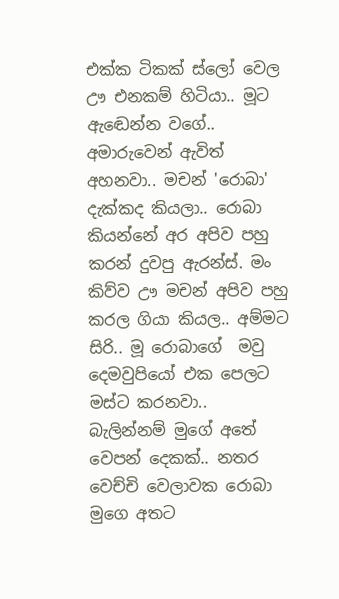එක්ක ටිකක් ස්ලෝ වෙල ඌ එනකම් හිටියා.. මූට ඇඬෙන්න වගේ.. අමාරුවෙන් ඇවිත් අහනවා.. මචන් 'රොබා' දැක්කද කියලා.. රොබා කියන්නේ අර අපිව පහු කරන් දුවපු ඇරන්ස්. මං කිව්ව ඌ මචන් අපිව පහු කරල ගියා කියල.. අම්මට සිරි.. මූ රොබාගේ  මවු දෙමවුපියෝ එක පෙලට මස්ට කරනවා.. බැලින්නම් මුගේ අතේ වෙපන් දෙකක්.. නතර වෙච්චි වෙලාවක රොබා මුගෙ අතට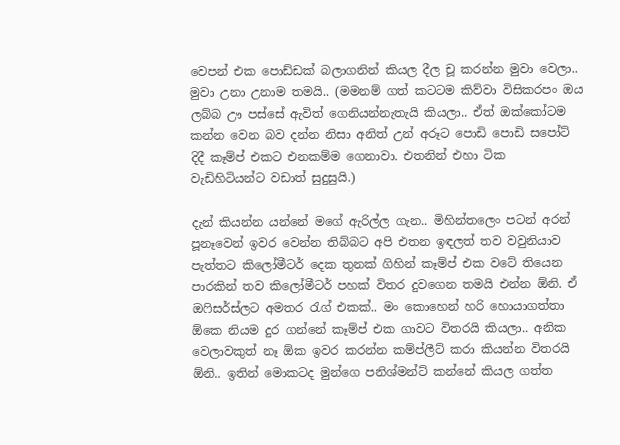වෙපන් එක පොඩ්ඩක් බලාගනින් කියල දීල චූ කරන්න මුවා වෙලා.. මුවා උනා උනාම තමයි.. (මමනම් ගත් කටටම කිව්වා විසිකරපං ඔය ලබ්බ ඌ පස්සේ ඇවිත් ගෙනියන්නැතැයි කියලා.. ඒත් ඔක්කෝටම කන්න වෙන බව දන්න නිසා අනිත් උන් අරූට පොඩි පොඩි සපෝට් දිදී කෑම්ප් එකට එනකම්ම ගෙනාවා. එතනින් එහා ටික වැඩිහිටියන්ට වඩාත් සුදුසුයි.)

දැන් කියන්න යන්නේ මගේ ඇරිල්ල ගැන.. මිහින්තලෙං පටන් අරන් පූනෑවෙන් ඉවර වෙන්න තිබ්බට අපි එතන ඉඳලත් තව වවුනියාව පැත්තට කිලෝමීටර් දෙක තුනක් ගිහින් කෑම්ප් එක වටේ තියෙන පාරකින් තව කිලෝමීටර් පහක් විතර දුවගෙන තමයි එන්න ඕනි. ඒ ඔෆිසර්ස්ලට අමතර රැග් එකක්.. මං කොහෙන් හරි හොයාගත්තා ඕකෙ නියම දුර ගන්නේ කෑම්ප් එක ගාවට විතරයි කියලා.. අනික වෙලාවකුත් නෑ ඕක ඉවර කරන්න කම්ප්ලීට් කරා කියන්න විතරයි ඕනි.. ඉතින් මොකටද මුන්ගෙ පනිශ්මන්ට් කන්නේ කියල ගත්ත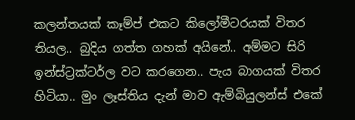කලන්තයක් කෑම්ප් එකට කිලෝමීටරයක් විතර තියල.. බුදිය ගත්ත ගහක් අයිනේ.. අම්මට සිරි ඉන්ස්ට්‍රක්ටර්ල වට කරගෙන.. පැය බාගයක් විතර හිටියා.. මුං ලෑස්තිය දැන් මාව ඇම්බියුලන්ස් එකේ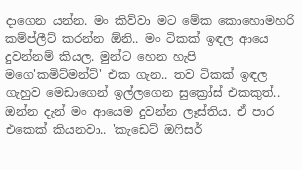දාගෙන යන්න. මං කිව්වා මට මේක කොහොමහරි කම්ප්ලීට් කරන්න ඕනි.. මං ටිකක් ඉඳල ආයෙ දුවන්නම් කියල. මුන්ට හෙන හැපි මගෙ'කමිට්මන්ට්' එක ගැන.. තව ටිකක් ඉඳල ගැහුව මෙඩාගෙන් ඉල්ලගෙන සුක්‍රෝස් එකකුත්.. ඔන්න දැන් මං ආයෙම දුවන්න ලෑස්තිය. ඒ පාර එකෙක් කියනවා.. 'කැඩෙට් ඔෆිසර්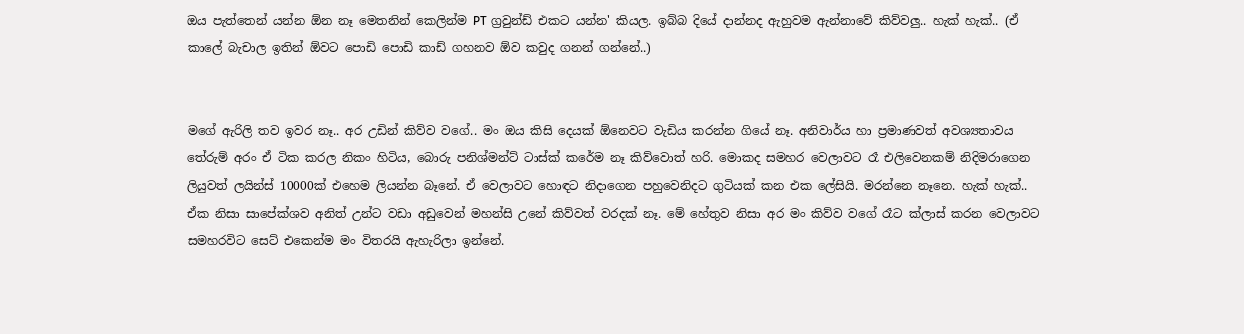ඔය පැත්තෙන් යන්න ඕන නෑ මෙතනින් කෙලින්ම PT ග්‍රවුන්ඩ් එකට යන්න' කියල. ඉබ්බ දියේ දාන්නද ඇහුවම ඇන්නාවේ කිව්වලු.. හැක් හැක්.. (ඒ කාලේ බැචාල ඉතින් ඕවට පොඩි පොඩි කාඩ් ගහනව ඕව කවුද ගනන් ගන්නේ..)


මගේ ඇරිලි තව ඉවර නෑ.. අර උඩින් කිව්ව වගේ.. මං ඔය කිසි දෙයක් ඕනෙවට වැඩිය කරන්න ගියේ නෑ. අනිවාර්ය හා ප්‍රමාණවත් අවශ්‍යතාවය තේරුම් අරං ඒ ටික කරල නිකං හිටිය, බොරු පනිශ්මන්ට් ටාස්ක් කරේම නෑ කිව්වොත් හරි. මොකද සමහර වෙලාවට රෑ එලිවෙනකම් නිදිමරාගෙන ලියුවත් ලයින්ස් 10000ක් එහෙම ලියන්න බෑනේ. ඒ වෙලාවට හොඳට නිදාගෙන පහුවෙනිදට ගුටියක් කන එක ලේසියි. මරන්නෙ නෑනෙ. හැක් හැක්.. ඒක නිසා සාපේක්ශව අනිත් උන්ට වඩා අඩුවෙන් මහන්සි උනේ කිව්වත් වරදක් නෑ. මේ හේතුව නිසා අර මං කිව්ව වගේ රෑට ක්ලාස් කරන වෙලාවට සමහරවිට සෙට් එකෙන්ම මං විතරයි ඇහැරිලා ඉන්නේ.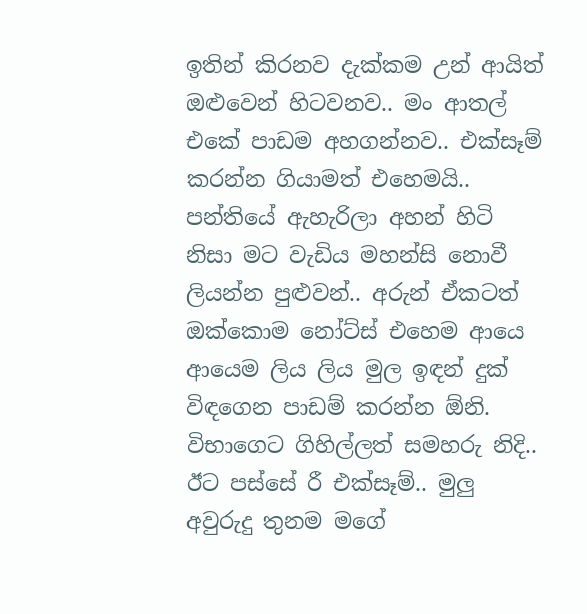ඉතින් කිරනව දැක්කම උන් ආයිත් ඔළුවෙන් හිටවනව.. මං ආතල් එකේ පාඩම අහගන්නව.. එක්සෑම් කරන්න ගියාමත් එහෙමයි.. පන්තියේ ඇහැරිලා අහන් හිටි නිසා මට වැඩිය මහන්සි නොවී ලියන්න පුළුවන්.. අරුන් ඒකටත් ඔක්කොම නෝට්ස් එහෙම ආයෙ ආයෙම ලිය ලිය මුල ඉඳන් දුක් විඳගෙන පාඩම් කරන්න ඕනි. විභාගෙට ගිහිල්ලත් සමහරු නිදි.. ඊට පස්සේ රී එක්සෑම්.. මුලු අවුරුදු තුනම මගේ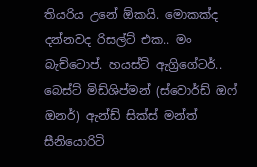තියරිය උනේ ඕකයි. මොකක්ද දන්නවද රිසල්ට් එක.. මං බැච්ටොප්. හයස්ට් ඇග්‍රිගේටර්.. බෙස්ට් මිඩ්ශිප්මන් (ස්වොර්ඩ් ඔෆ් ඔනර්) ඇන්ඩ් සික්ස් මන්ත් සීනියොරිටි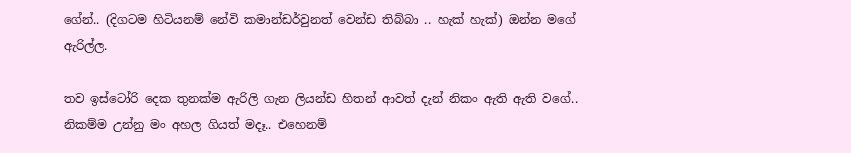ගේන්.. (දිගටම හිටියනම් නේවි කමාන්ඩර්වුනත් වෙන්ඩ තිබ්බා .. හැක් හැක්) ඔන්න මගේ ඇරිල්ල.

තව ඉස්ටෝරි දෙක තුනක්ම ඇරිලි ගැන ලියන්ඩ හිතන් ආවත් දැන් නිකං ඇති ඇති වගේ.. නිකම්ම උන්නු මං අහල ගියත් මදෑ.. එහෙනම්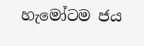හැමෝටම ජය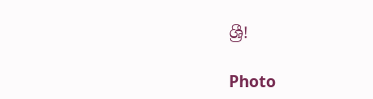ශ්‍රී!

Photo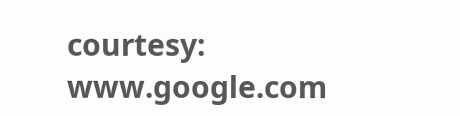courtesy: www.google.com